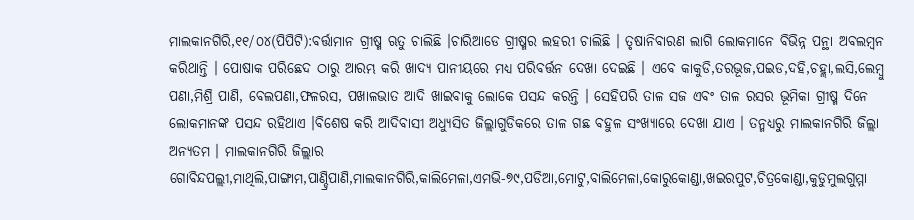ମାଲକାନଗିରି,୧୧/୦୪(ପିପିଟି):ବର୍ତ୍ତାମାନ ଗ୍ରୀଷ୍ମ ଋତୁ ଚାଲିଛି ।ଚାରିଆଡେ ଗ୍ରୀଷ୍ମର ଲହରୀ ଚାଲିଛି । ତୃଷାନିବାରଣ ଲାଗି ଲୋକମାନେ ବିଭିନ୍ନ ପନ୍ଥା ଅବଲମ୍ବନ କରିଥାନ୍ତି । ପୋଷାକ ପରିଛେଦ ଠାରୁ ଆରମ୍ଭ କରି ଖାଦ୍ଯ ପାନୀୟରେ ମଧ୍ଯ ପରିବର୍ତ୍ତନ ଦେଖା ଦେଇଛି । ଏବେ କାକୁଡି,ତରଭୂଜ,ପଇଡ,ଦହି,ଚହ୍ଲା,ଲସି,ଲେମ୍ବୁ ପଣା,ମିଶ୍ରି ପାଣି, ବେଲପଣା,ଫଳରସ, ପଖାଳଭାତ ଆଦି ଖାଇବାକୁ ଲୋକେ ପସନ୍ଦ କରନ୍ତି । ସେହିପରି ତାଳ ସଜ ଏବଂ ତାଳ ରସର ଭୂମିକା ଗ୍ରୀଷ୍ମ ଦିନେ ଲୋକମାନଙ୍କ ପସନ୍ଦ ରହିଥାଏ ।ବିଶେଷ କରି ଆଦିବାସୀ ଅଧ୍ଯୁସିତ ଜିଲ୍ଲାଗୁଡିକରେ ତାଳ ଗଛ ବହୁଳ ସଂଖ୍ଯାରେ ଦେଖା ଯାଏ । ତନ୍ମଧ୍ଯରୁ ମାଲକାନଗିରି ଜିଲ୍ଲା ଅନ୍ଯତମ । ମାଲକାନଗିରି ଜିଲ୍ଲାର ଗୋବିନ୍ଦପଲ୍ଲୀ,ମାଥିଲି,ପାଙ୍ଗାମ,ପାଣ୍ଡ୍ରିପାଣି,ମାଲକାନଗିରି,କାଲିମେଳା,ଏମଭି-୭୯,ପଡିଆ,ମୋଟୁ,ବାଲିମେଳା,କୋରୁକୋଣ୍ଡା,ଖଇରପୁଟ,ଚିତ୍ରକୋଣ୍ଡା,କୁଡୁମୁଲଗୁମ୍ମା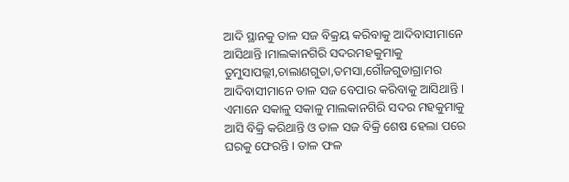ଆଦି ସ୍ଥାନକୁ ତାଳ ସଜ ବିକ୍ରୟ କରିବାକୁ ଆଦିବାସୀମାନେ ଆସିଥାନ୍ତି ।ମାଲକାନଗିରି ସଦରମହକୁମାକୁ ତୁମୁସାପଲ୍ଲୀ,ଚାଲାଣଗୁଡା,ତମସା,ଗୌଜଗୁଡାଗ୍ରାମର ଆଦିବାସୀମାନେ ତାଳ ସଜ ବେପାର କରିବାକୁ ଆସିଥାନ୍ତି । ଏମାନେ ସକାଳୁ ସକାଳୁ ମାଲକାନଗିରି ସଦର ମହକୁମାକୁ ଆସି ବିକ୍ରି କରିଥାନ୍ତି ଓ ତାଳ ସଜ ବିକ୍ରି ଶେଷ ହେଲା ପରେ ଘରକୁ ଫେରନ୍ତି । ତାଳ ଫଳ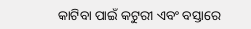କାଟିବା ପାଇଁ କଟୁରୀ ଏବଂ ବସ୍ତାରେ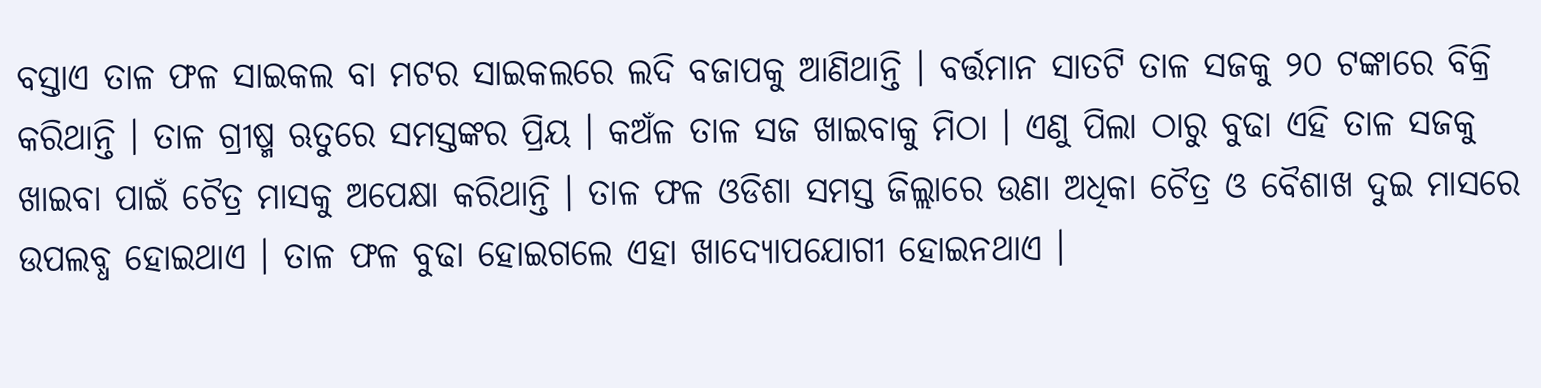ବସ୍ତାଏ ତାଳ ଫଳ ସାଇକଲ ବା ମଟର ସାଇକଲରେ ଲଦି ବଜାପକୁ ଆଣିଥାନ୍ତି । ବର୍ତ୍ତମାନ ସାତଟି ତାଳ ସଜକୁ ୨୦ ଟଙ୍କାରେ ବିକ୍ରି କରିଥାନ୍ତି । ତାଳ ଗ୍ରୀଷ୍ମ ଋତୁରେ ସମସ୍ତଙ୍କର ପ୍ରିୟ । କଅଁଳ ତାଳ ସଜ ଖାଇବାକୁ ମିଠା । ଏଣୁ ପିଲା ଠାରୁ ବୁଢା ଏହି ତାଳ ସଜକୁ ଖାଇବା ପାଇଁ ଚୈତ୍ର ମାସକୁ ଅପେକ୍ଷା କରିଥାନ୍ତି । ତାଳ ଫଳ ଓଡିଶା ସମସ୍ତ ଜିଲ୍ଲାରେ ଉଣା ଅଧିକା ଚୈତ୍ର ଓ ବୈଶାଖ ଦୁଇ ମାସରେ ଉପଲବ୍ଧ ହୋଇଥାଏ । ତାଳ ଫଳ ବୁଢା ହୋଇଗଲେ ଏହା ଖାଦ୍ଯୋପଯୋଗୀ ହୋଇନଥାଏ ।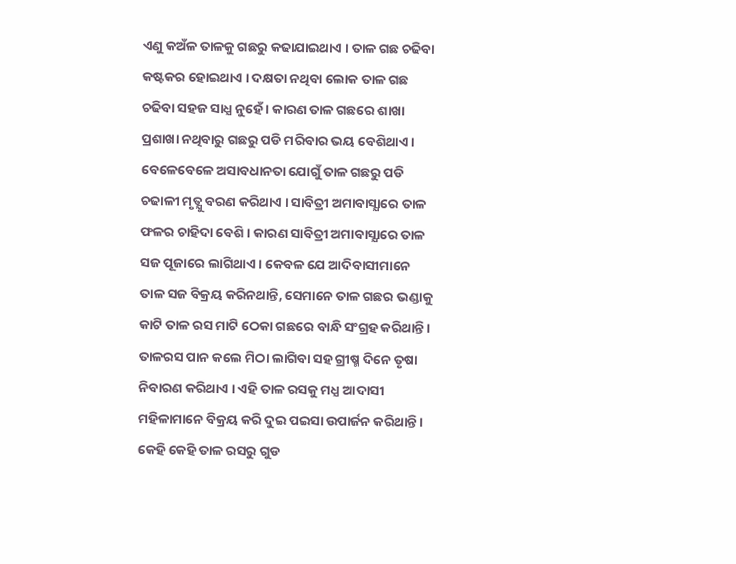ଏଣୁ କଅଁଳ ତାଳକୁ ଗଛରୁ କଢାଯାଇଥାଏ । ତାଳ ଗଛ ଚଢିବା କଷ୍ଟକର ହୋଇଥାଏ । ଦକ୍ଷତା ନଥିବା ଲୋକ ତାଳ ଗଛ ଚଢିବା ସହଜ ସାଧ୍ଯ ନୁହେଁ । କାରଣ ତାଳ ଗଛରେ ଶାଖା ପ୍ରଶାଖା ନଥିବାରୁ ଗଛରୁ ପଡି ମରିବାର ଭୟ ବେଶିଥାଏ । ବେଳେବେଳେ ଅସାବଧାନତା ଯୋଗୁଁ ତାଳ ଗଛରୁ ପଡି ଚଢାଳୀ ମୃତ୍ଯୁ ବରଣ କରିଥାଏ । ସାବିତ୍ରୀ ଅମାବାସ୍ଯାରେ ତାଳ ଫଳର ଚାହିଦା ବେଶି । କାରଣ ସାବିତ୍ରୀ ଅମାବାସ୍ଯାରେ ତାଳ ସଜ ପୂଜାରେ ଲାଗିଥାଏ । କେବଳ ଯେ ଆଦିବାସୀମାନେ ତାଳ ସଜ ବିକ୍ରୟ କରିନଥାନ୍ତି, ସେମାନେ ତାଳ ଗଛର ଭଣ୍ଡାକୁ କାଟି ତାଳ ରସ ମାଟି ଠେକା ଗଛରେ ବାନ୍ଧି ସଂଗ୍ରହ କରିଥାନ୍ତି । ତାଳରସ ପାନ କଲେ ମିଠା ଲାଗିବା ସହ ଗ୍ରୀଷ୍ମ ଦିନେ ତୃଷା ନିବାରଣ କରିଥାଏ । ଏହି ତାଳ ରସକୁ ମଧ୍ଯ ଆଦାସୀ ମହିଳାମାନେ ବିକ୍ରୟ କରି ଦୁଇ ପଇସା ଉପାର୍ଜନ କରିଥାନ୍ତି । କେହି କେହି ତାଳ ରସରୁ ଗୁଡ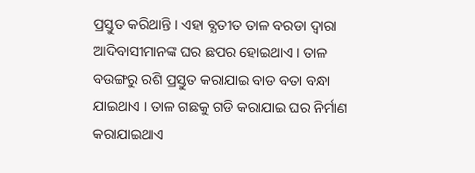ପ୍ରସ୍ତୁତ କରିଥାନ୍ତି । ଏହା ବ୍ଯତୀତ ତାଳ ବରଡା ଦ୍ବାରା ଆଦିବାସୀମାନଙ୍କ ଘର ଛପର ହୋଇଥାଏ । ତାଳ ବଉଙ୍ଗରୁ ରଶି ପ୍ରସ୍ତୁତ କରାଯାଇ ବାଡ ବତା ବନ୍ଧା ଯାଇଥାଏ । ତାଳ ଗଛକୁ ଗଡି କରାଯାଇ ଘର ନିର୍ମାଣ କରାଯାଇଥାଏ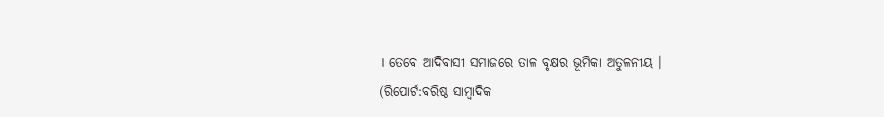। ତେବେ ଆଦିବାସୀ ସମାଜରେ ତାଳ ବୃକ୍ଷର ଭୂମିକା ଅତୁଳନୀୟ ।
(ରିପୋର୍ଟ:ବରିଷ୍ଠ ସାମ୍ବାଦିକ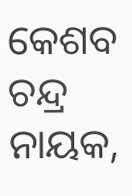କେଶବ ଚନ୍ଦ୍ର ନାୟକ,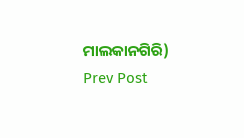ମାଲକାନଗିରି)
Prev Post